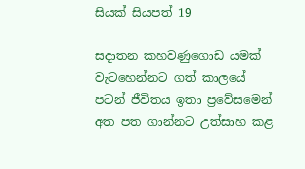සියක් සියපත් 19

සදාතන කහවණුගොඩ යමක් වැටහෙන්නට ගත් කාලයේ පටන් ජීවිතය ඉතා ප්‍රවේසමෙන් අත පත ගාන්නට උත්සාහ කළ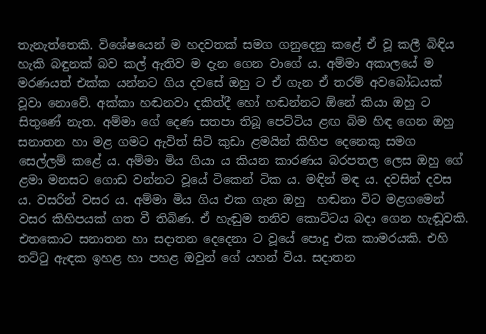තැනැත්තෙකි. විශේෂයෙන් ම හදවතක් සමග ගනුදෙනු කළේ ඒ වූ කලී බිඳිය හැකි බඳුනක් බව කල් ඇතිව ම දැන ගෙන වාගේ ය. අම්මා අකාලයේ ම මරණයත් එක්ක යන්නට ගිය දවසේ ඔහු ට ඒ ගැන ඒ තරම් අවබෝධයක් වූවා නොවේ. අක්කා හඬනවා දකිත්දී හෝ හඬන්නට ඕනේ කියා ඔහු ට සිතුණේ නැත. අම්මා ගේ දෙණ සතපා තිබූ පෙට්ටිය ළඟ බිම හිඳ ගෙන ඔහු සනාතන හා මළ ගමට ඇවිත් සිටි කුඩා ළමයින් කිහිප දෙනෙකු සමග සෙල්ලම් කළේ ය. අම්මා මිය ගියා ය කියන කාරණය බරපතල ලෙස ඔහු ගේ ළමා මනසට ගොඩ වන්නට වූයේ ටිකෙන් ටික ය. මඳින් මඳ ය. දවසින් දවස ය. වසරින් වසර ය. අම්මා මිය ගිය එක ගැන ඔහු  හඬනා විට මළගමෙන් වසර කිහිපයක් ගත වී තිබිණ. ඒ හැඬුම තනිව කොට්ටය බදා ගෙන හැඬූවකි. එතකොට සනාතන හා සදාතන දෙදෙනා ට වූයේ පොදු එක කාමරයකි. එහි තට්ටු ඇඳක ඉහළ හා පහළ ඔවුන් ගේ යහන් විය. සදාතන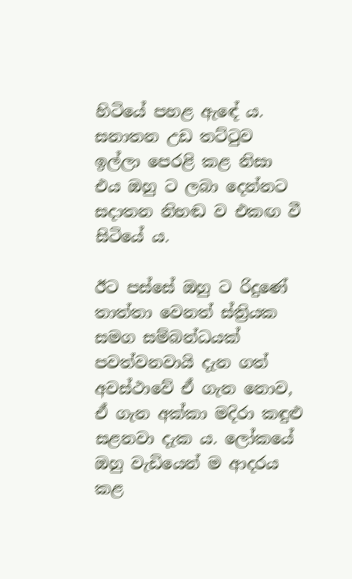හිටියේ පහළ ඇඳේ ය. සනාතන උඩ තට්ටුව ඉල්ලා පෙරළි කළ නිසා එය ඔහු ට ලබා දෙන්නට සදාතන නිහඬ ව එකඟ වී සිටියේ ය.

ඊට පස්සේ ඔහු ට රිදුණේ තාත්තා වෙනත් ස්ත්‍රියක සමග සම්බන්ධයක් පවත්වනවායි දැන ගත් අවස්ථාවේ ඒ ගැන නොව, ඒ ගැන අක්කා මදිරා කඳුළු සළනවා දැක ය. ලෝකයේ ඔහු වැඩියෙන් ම ආදරය කළ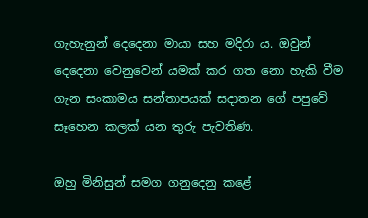ගැහැනුන් දෙදෙනා මායා සහ මදිරා ය. ඔවුන් දෙදෙනා වෙනුවෙන් යමක් කර ගත නො හැකි වීම ගැන සංකාමය සන්තාපයක් සදාතන ගේ පපුවේ සෑහෙන කලක් යන තුරු පැවතිණ.

ඔහු මිනිසුන් සමග ගනුදෙනු කළේ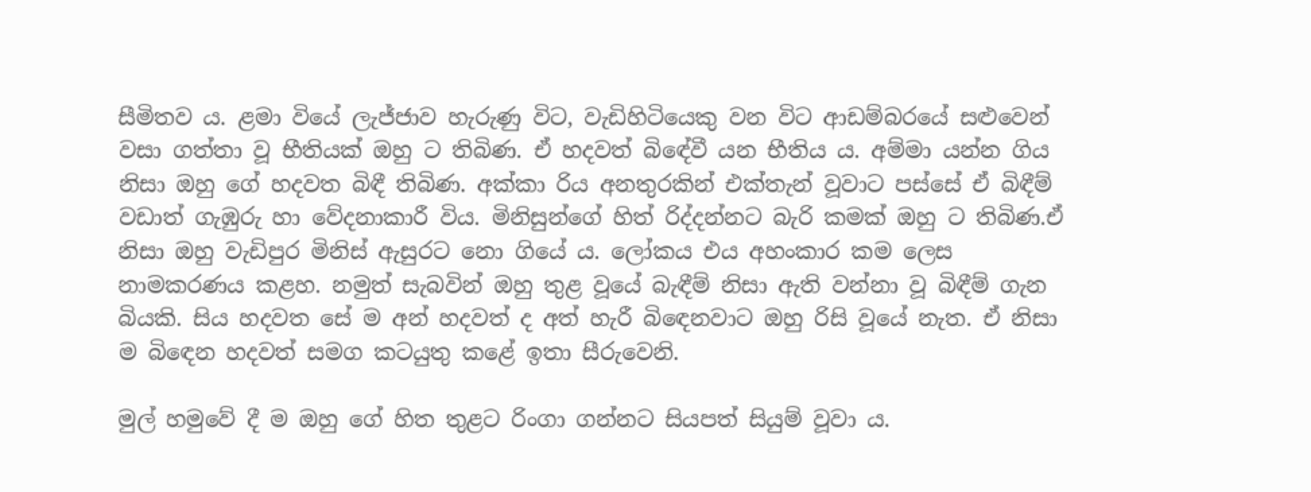සීමිතව ය. ළමා වියේ ලැජ්ජාව හැරුණු විට, වැඩිහිටියෙකු වන විට ආඩම්බරයේ සළුවෙන් වසා ගත්තා වූ භීතියක් ඔහු ට තිබිණ. ඒ හදවත් බිඳේවී යන භීතිය ය. අම්මා යන්න ගිය නිසා ඔහු ගේ හදවත බිඳී තිබිණ. අක්කා රිය අනතුරකින් එක්තැන් වූවාට පස්සේ ඒ බිඳීම් වඩාත් ගැඹුරු හා වේදනාකාරී විය. මිනිසුන්ගේ හිත් රිද්දන්නට බැරි කමක් ඔහු ට තිබිණ.ඒ නිසා ඔහු වැඩිපුර මිනිස් ඇසුරට නො ගියේ ය. ලෝකය එය අහංකාර කම ලෙස නාමකරණය කළහ. නමුත් සැබවින් ඔහු තුළ වූයේ බැඳීම් නිසා ඇති වන්නා වූ බිඳීම් ගැන බියකි. සිය හදවත සේ ම අන් හදවත් ද අත් හැරී බිඳෙනවාට ඔහු රිසි වූයේ නැත. ඒ නිසා ම බිඳෙන හදවත් සමග කටයුතු කළේ ඉතා සීරුවෙනි.

මුල් හමුවේ දී ම ඔහු ගේ හිත තුළට රිංගා ගන්නට සියපත් සියුම් වූවා ය.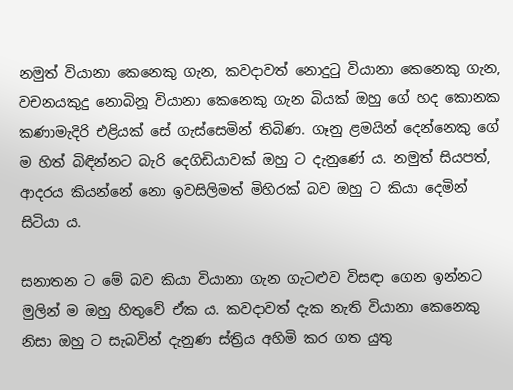නමුත් වියානා කෙනෙකු ගැන, කවදාවත් නොදුටු වියානා කෙනෙකු ගැන, වචනයකුදු නොබිනූ වියානා කෙනෙකු ගැන බියක් ඔහු ගේ හද කොනක කණාමැදිරි එළියක් සේ ගැස්සෙමින් තිබිණ. ගෑනු ළමයින් දෙන්නෙකු ගේ ම හිත් බිඳින්නට බැරි දෙගිඩියාවක් ඔහු ට දැනුණේ ය. නමුත් සියපත්, ආදරය කියන්නේ නො ඉවසිලිමත් මිහිරක් බව ඔහු ට කියා දෙමින් සිටියා ය.

සනාතන ට මේ බව කියා වියානා ගැන ගැටළුව විසඳා ගෙන ඉන්නට මුලින් ම ඔහු හිතුවේ ඒක ය. කවදාවත් දැක නැති වියානා කෙනෙකු නිසා ඔහු ට සැබවින් දැනුණ ස්ත්‍රිය අහිමි කර ගත යුතු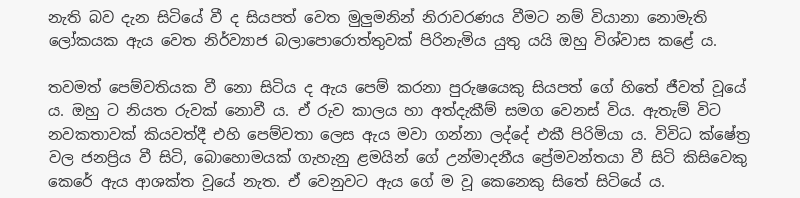නැති බව දැන සිටියේ වී ද සියපත් වෙත මුලුමනින් නිරාවරණය වීමට නම් වියානා නොමැති ලෝකයක ඇය වෙත නිර්ව්‍යාජ බලාපොරොත්තුවක් පිරිනැමිය යුතු යයි ඔහු විශ්වාස කළේ ය.

තවමත් පෙම්වතියක වී නො සිටිය ද ඇය පෙම් කරනා පුරුෂයෙකු සියපත් ගේ හිතේ ජීවත් වූයේ ය. ඔහු ට නියත රුවක් නොවී ය. ඒ රුව කාලය හා අත්දැකීම් සමග වෙනස් විය. ඇතැම් විට නවකතාවක් කියවත්දී එහි පෙම්වතා ලෙස ඇය මවා ගන්නා ලද්දේ එකී පිරිමියා ය. විවිධ ක්ෂේත්‍ර වල ජනප්‍රිය වී සිටි, බොහොමයක් ගැහැනු ළමයින් ගේ උන්මාදනීය ප්‍රේමවන්තයා වී සිටි කිසිවෙකු කෙරේ ඇය ආශක්ත වූයේ නැත. ඒ වෙනුවට ඇය ගේ ම වූ කෙනෙකු සිතේ සිටියේ ය.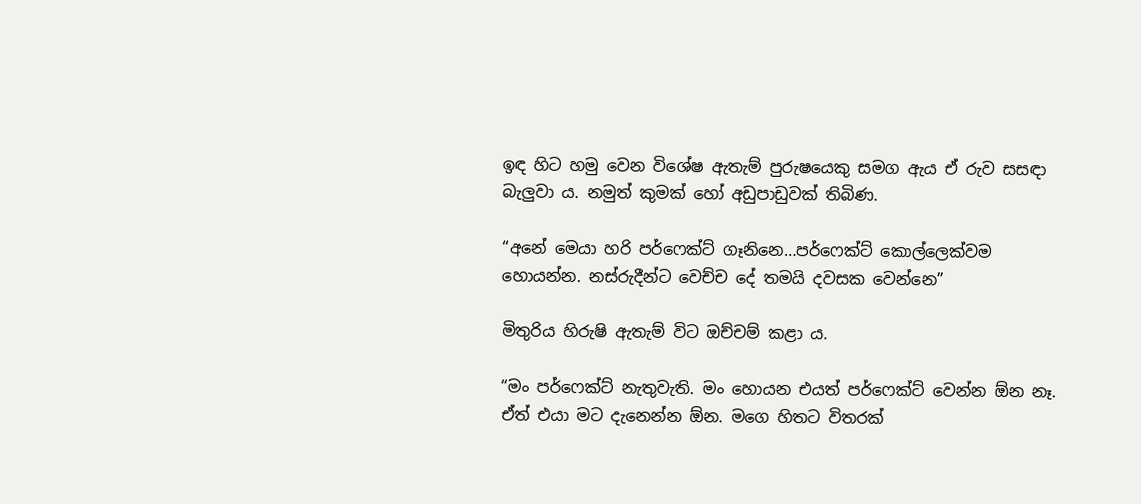ඉඳ හිට හමු වෙන විශේෂ ඇතැම් පුරුෂයෙකු සමග ඇය ඒ රුව සසඳා බැලුවා ය. නමුත් කුමක් හෝ අඩුපාඩුවක් තිබිණ.

“අනේ මෙයා හරි පර්ෆෙක්ට් ගෑනිනෙ…පර්ෆෙක්ට් කොල්ලෙක්වම හොයන්න. නස්රුදීන්ට වෙච්ච දේ තමයි දවසක වෙන්නෙ”

මිතුරිය හිරුෂි ඇතැම් විට ඔච්චම් කළා ය.

“මං පර්ෆෙක්ට් නැතුවැති. මං හොයන එයත් පර්ෆෙක්ට් වෙන්න ඕන නෑ. ඒත් එයා මට දැනෙන්න ඕන. මගෙ හිතට විතරක්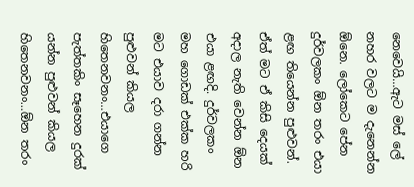නෙවෙයි…ඇට මස් ලේ නහර වලට ම දැනෙන්න ඕනෙ. ලෝකෙට පේන දුර්වලකං ඕන තරං එයා ළඟ තියෙන්න පුළුවන්. ඒත් මට ඒ කිසි දෙයක් අදාල නැති වෙන්න ඕන එයා ළඟදි. දුර්වලකං මහ ගොඩක් එක්ක හරි මට එයාව දරා ගන්න පුළුවන් කියල හිතෙනවනං…එයාගෙ පැත්තකිං සෑහෙන දුරක් යන්න පුළුවන් කියල හිතෙනවනං…ඕන තරං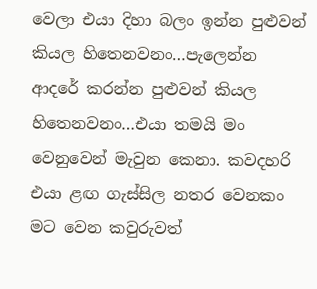වෙලා එයා දිහා බලං ඉන්න පුළුවන් කියල හිතෙනවනං…පැලෙන්න ආදරේ කරන්න පුළුවන් කියල හිතෙනවනං…එයා තමයි මං වෙනුවෙන් මැවුන කෙනා. කවදහරි එයා ළඟ ගැස්සිල නතර වෙනකං මට වෙන කවුරුවත්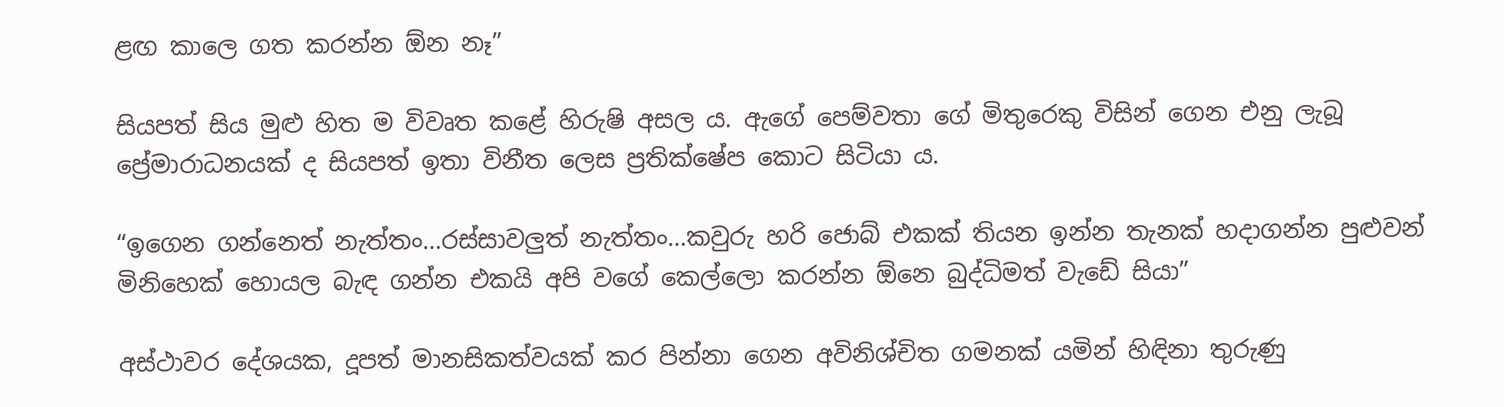ළඟ කාලෙ ගත කරන්න ඕන නෑ”

සියපත් සිය මුළු හිත ම විවෘත කළේ හිරුෂි අසල ය. ඇගේ පෙම්වතා ගේ මිතුරෙකු විසින් ගෙන එනු ලැබූ ප්‍රේමාරාධනයක් ද සියපත් ඉතා විනීත ලෙස ප්‍රතික්ෂේප කොට සිටියා ය.

“ඉගෙන ගන්නෙත් නැත්තං…රස්සාවලුත් නැත්තං…කවුරු හරි ජොබ් එකක් තියන ඉන්න තැනක් හදාගන්න පුළුවන් මිනිහෙක් හොයල බැඳ ගන්න එකයි අපි වගේ කෙල්ලො කරන්න ඕනෙ බුද්ධිමත් වැඩේ සියා”

අස්ථාවර දේශයක, දූපත් මානසිකත්වයක් කර පින්නා ගෙන අවිනිශ්චිත ගමනක් යමින් හිඳිනා තුරුණු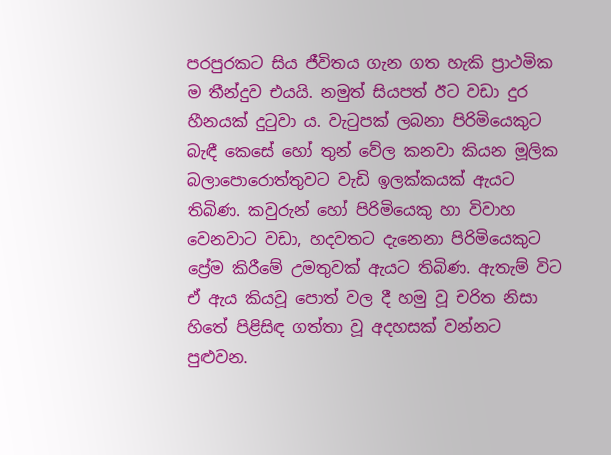පරපුරකට සිය ජීවිතය ගැන ගත හැකි ප්‍රාථමික ම තීන්දුව එයයි. නමුත් සියපත් ඊට වඩා දුර හීනයක් දුටුවා ය. වැටුපක් ලබනා පිරිමියෙකුට බැඳී කෙසේ හෝ තුන් වේල කනවා කියන මූලික බලාපොරොත්තුවට වැඩි ඉලක්කයක් ඇයට තිබිණ. කවුරුන් හෝ පිරිමියෙකු හා විවාහ වෙනවාට වඩා, හදවතට දැනෙනා පිරිමියෙකුට ප්‍රේම කිරීමේ උමතුවක් ඇයට තිබිණ. ඇතැම් විට ඒ ඇය කියවූ පොත් වල දී හමු වූ චරිත නිසා හිතේ පිළිසිඳ ගත්තා වූ අදහසක් වන්නට පුළුවන.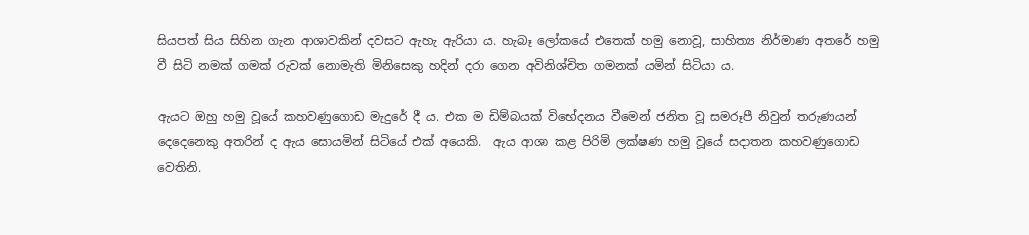සියපත් සිය සිහින ගැන ආශාවකින් දවසට ඇහැ ඇරියා ය. හැබෑ ලෝකයේ එතෙක් හමු නොවූ, සාහිත්‍ය නිර්මාණ අතරේ හමු වී සිටි නමක් ගමක් රුවක් නොමැති මිනිසෙකු හදින් දරා ගෙන අවිනිශ්චිත ගමනක් යමින් සිටියා ය.

ඇයට ඔහු හමු වූයේ කහවණුගොඩ මැදුරේ දී ය. එක ම ඩිම්බයක් විභේදනය වීමෙන් ජනිත වූ සමරූපී නිවුන් තරුණයන් දෙදෙනෙකු අතරින් ද ඇය සොයමින් සිටියේ එක් අයෙකි.  ඇය ආශා කළ පිරිමි ලක්ෂණ හමු වූයේ සදාතන කහවණුගොඩ වෙතිනි.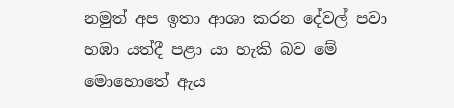නමුත් අප ඉතා ආශා කරන දේවල් පවා හඹා යත්දී පළා යා හැකි බව මේ මොහොතේ ඇය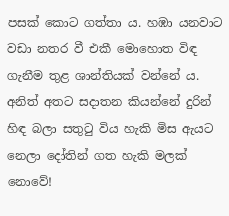පසක් කොට ගත්තා ය. හඹා යනවාට වඩා නතර වී එකී මොහොත විඳ ගැනීම තුළ ශාන්තියක් වන්නේ ය. අනිත් අතට සදාතන කියන්නේ දුරින් හිඳ බලා සතුටු විය හැකි මිස ඇයට නෙලා දෝතින් ගත හැකි මලක් නොවේ!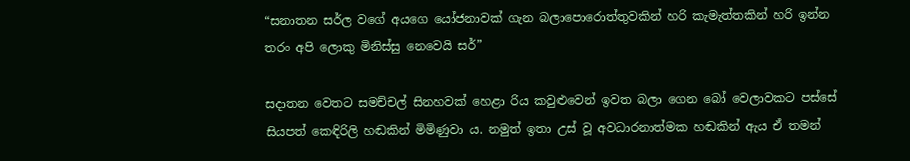“සනාතන සර්ල වගේ අයගෙ යෝජනාවක් ගැන බලාපොරොත්තුවකින් හරි කැමැත්තකින් හරි ඉන්න තරං අපි ලොකු මිනිස්සු නෙවෙයි සර්”

සදාතන වෙතට සමච්චල් සිනහවක් හෙළා රිය කවුළුවෙන් ඉවත බලා ගෙන බෝ වෙලාවකට පස්සේ සියපත් කෙඳිරිලි හඬකින් මිමිණුවා ය. නමුත් ඉතා උස් වූ අවධාරනාත්මක හඬකින් ඇය ඒ තමන්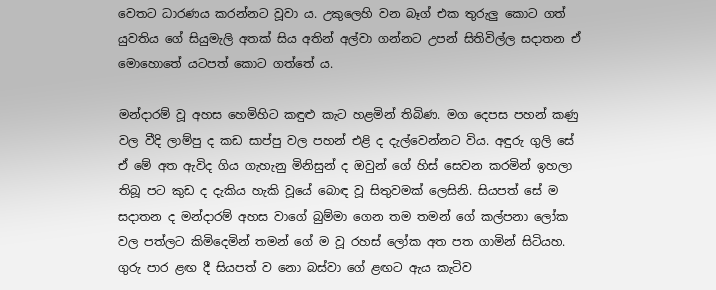වෙතට ධාරණය කරන්නට වූවා ය. උකුලෙහි වන බෑග් එක තුරුලු කොට ගත් යුවතිය ගේ සියුමැලි අතක් සිය අතින් අල්වා ගන්නට උපන් සිතිවිල්ල සදාතන ඒ මොහොතේ යටපත් කොට ගත්තේ ය.

මන්දාරම් වූ අහස හෙමිහිට කඳුළු කැට හළමින් තිබිණ. මග දෙපස පහන් කණු වල වීදි ලාම්පු ද කඩ සාප්පු වල පහන් එළි ද දැල්වෙන්නට විය. අඳුරු ගුලි සේ ඒ මේ අත ඇවිද ගිය ගැහැනු මිනිසුන් ද ඔවුන් ගේ හිස් සෙවන කරමින් ඉහලා තිබූ පට කුඩ ද දැකිය හැකි වූයේ බොඳ වූ සිතුවමක් ලෙසිනි. සියපත් සේ ම සදාතන ද මන්දාරම් අහස වාගේ බුම්මා ගෙන තම තමන් ගේ කල්පනා ලෝක වල පත්ලට කිමිදෙමින් තමන් ගේ ම වූ රහස් ලෝක අත පත ගාමින් සිටියහ. ගුරු පාර ළඟ දී සියපත් ව නො බස්වා ගේ ළඟට ඇය කැටිව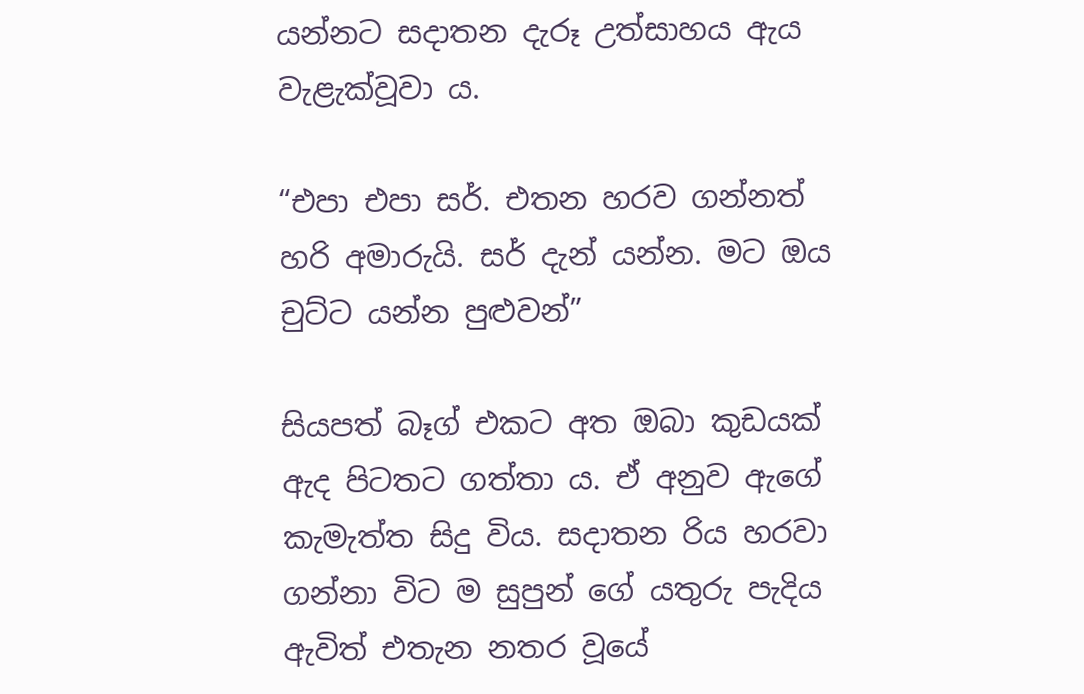යන්නට සදාතන දැරූ උත්සාහය ඇය වැළැක්වූවා ය.

“එපා එපා සර්. එතන හරව ගන්නත් හරි අමාරුයි. සර් දැන් යන්න. මට ඔය චුට්ට යන්න පුළුවන්”

සියපත් බෑග් එකට අත ඔබා කුඩයක් ඇද පිටතට ගත්තා ය. ඒ අනුව ඇගේ කැමැත්ත සිදු විය. සදාතන රිය හරවා ගන්නා විට ම සුපුන් ගේ යතුරු පැදිය ඇවිත් එතැන නතර වූයේ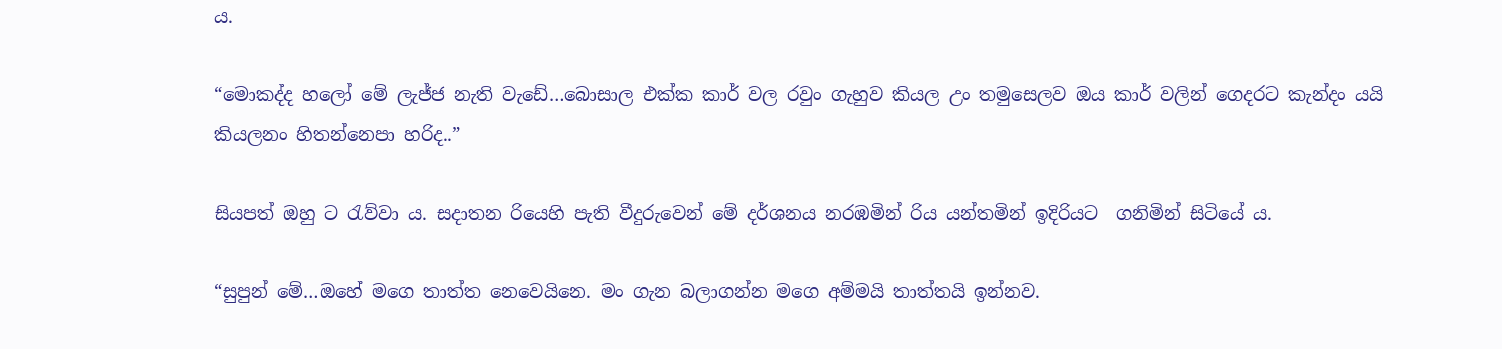ය.

“මොකද්ද හලෝ මේ ලැජ්ජ නැති වැඩේ…බොසාල එක්ක කාර් වල රවුං ගැහුව කියල උං තමුසෙලව ඔය කාර් වලින් ගෙදරට කැන්දං යයි කියලනං හිතන්නෙපා හරිද..”

සියපත් ඔහු ට රැව්වා ය. සදාතන රියෙහි පැති වීදුරුවෙන් මේ දර්ශනය නරඹමින් රිය යන්තමින් ඉදිරියට  ගනිමින් සිටියේ ය.

“සුපුන් මේ…ඔහේ මගෙ තාත්ත නෙවෙයිනෙ. මං ගැන බලාගන්න මගෙ අම්මයි තාත්තයි ඉන්නව.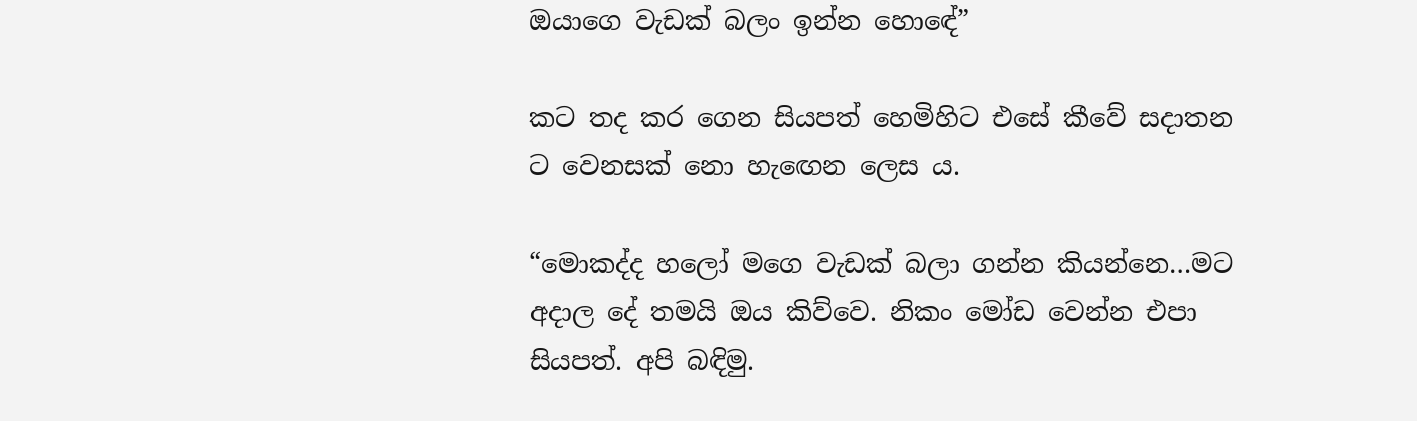ඔයාගෙ වැඩක් බලං ඉන්න හොඳේ”

කට තද කර ගෙන සියපත් හෙමිහිට එසේ කීවේ සදාතන ට වෙනසක් නො හැඟෙන ලෙස ය.

“මොකද්ද හලෝ මගෙ වැඩක් බලා ගන්න කියන්නෙ…මට අදාල දේ තමයි ඔය කිව්වෙ. නිකං මෝඩ වෙන්න එපා සියපත්. අපි බඳිමු.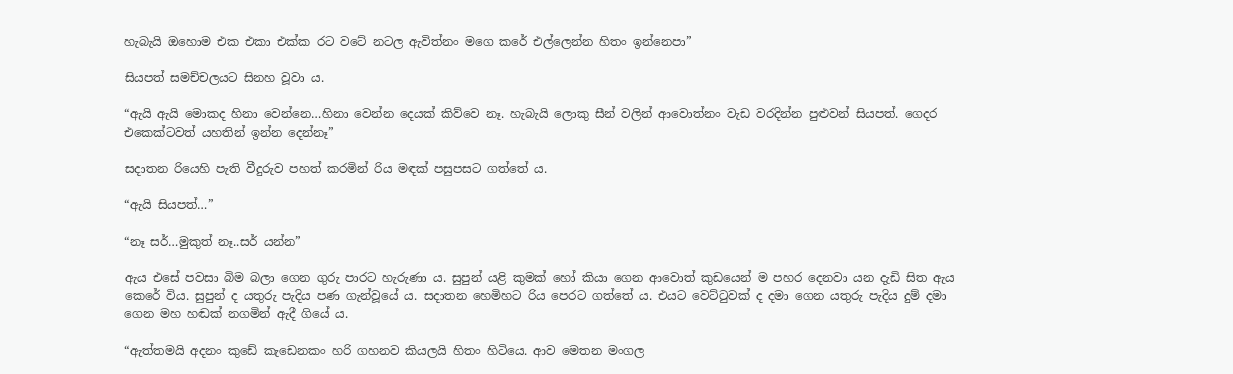හැබැයි ඔහොම එක එකා එක්ක රට වටේ නටල ඇවිත්නං මගෙ කරේ එල්ලෙන්න හිතං ඉන්නෙපා”

සියපත් සමච්චලයට සිනහ වූවා ය.

“ඇයි ඇයි මොකද හිනා වෙන්නෙ…හිනා වෙන්න දෙයක් කිව්වෙ නෑ. හැබැයි ලොකු සීන් වලින් ආවොත්නං වැඩ වරදින්න පුළුවන් සියපත්. ගෙදර එකෙක්ටවත් යහතින් ඉන්න දෙන්නෑ”

සදාතන රියෙහි පැති වීදුරුව පහත් කරමින් රිය මඳක් පසුපසට ගත්තේ ය.

“ඇයි සියපත්…”

“නෑ සර්…මුකුත් නෑ..සර් යන්න”

ඇය එසේ පවසා බිම බලා ගෙන ගුරු පාරට හැරුණා ය. සුපුන් යළි කුමක් හෝ කියා ගෙන ආවොත් කුඩයෙන් ම පහර දෙනවා යන දැඩි සිත ඇය කෙරේ විය. සුපුන් ද යතුරු පැදිය පණ ගැන්වූයේ ය. සදාතන හෙමිහට රිය පෙරට ගත්තේ ය. එයට වෙට්ටුවක් ද දමා ගෙන යතුරු පැදිය දුම් දමා ගෙන මහ හඬක් නගමින් ඇදී ගියේ ය.

“ඇත්තමයි අදනං කුඩේ කැඩෙනකං හරි ගහනව කියලයි හිතං හිටියෙ. ආව මෙතන මංගල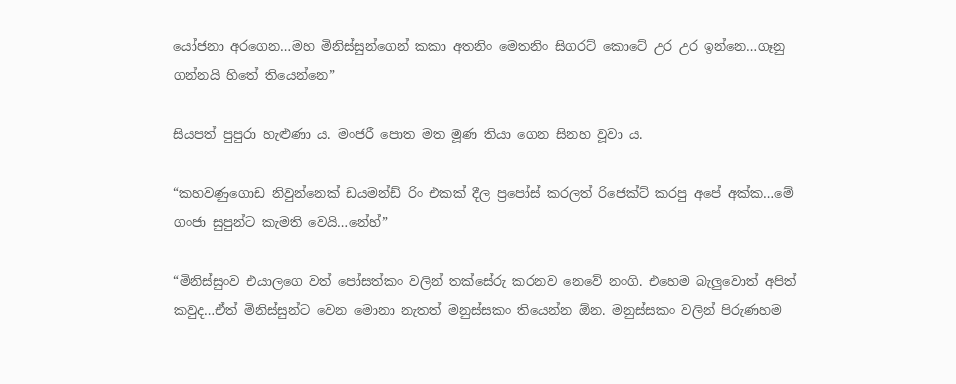යෝජනා අරගෙන…මහ මිනිස්සුන්ගෙන් කකා අතනිං මෙතනිං සිගරට් කොටේ උර උර ඉන්නෙ…ගෑනු ගන්නයි හිතේ තියෙන්නෙ”

සියපත් පුපුරා හැළුණා ය. මංජරී පොත මත මූණ තියා ගෙන සිනහ වූවා ය.

“කහවණුගොඩ නිවුන්නෙක් ඩයමන්ඩ් රිං එකක් දීල ප්‍රපෝස් කරලත් රිජෙක්ට් කරපු අපේ අක්ක…මේ ගංජා සුපුන්ට කැමති වෙයි…නේහ්”

“මිනිස්සුංව එයාලගෙ වත් පෝසත්කං වලින් තක්සේරු කරනව නෙවේ නංගි. එහෙම බැලුවොත් අපිත් කවුද…ඒත් මිනිස්සුන්ට වෙන මොනා නැතත් මනුස්සකං තියෙන්න ඕන. මනුස්සකං වලින් පිරුණහම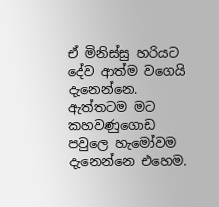ඒ මිනිස්සු හරියට දේව ආත්ම වගෙයි දැනෙන්නෙ. ඇත්තටම මට කහවණුගොඩ පවුලෙ හැමෝවම දැනෙන්නෙ එහෙම.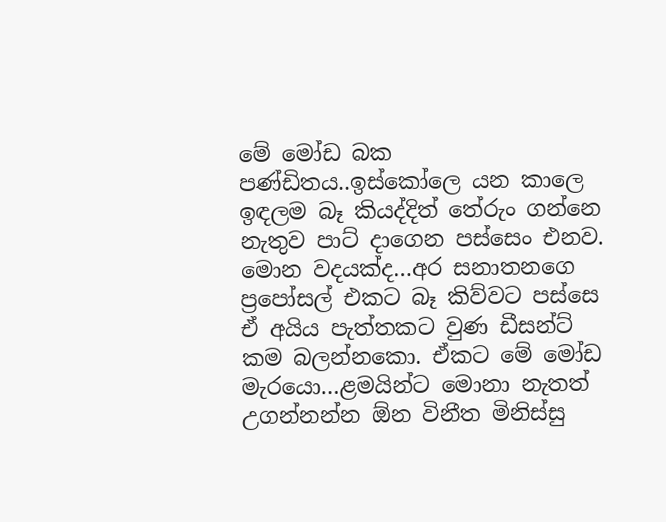මේ මෝඩ බක පණ්ඩිතය..ඉස්කෝලෙ යන කාලෙ ඉඳලම බෑ කියද්දිත් තේරුං ගන්නෙ නැතුව පාට් දාගෙන පස්සෙං එනව. මොන වදයක්ද…අර සනාතනගෙ ප්‍රපෝසල් එකට බෑ කිව්වට පස්සෙ ඒ අයිය පැත්තකට වුණ ඩීසන්ට් කම බලන්නකො. ඒකට මේ මෝඩ මැරයො…ළමයින්ට මොනා නැතත් උගන්නන්න ඕන විනීත මිනිස්සු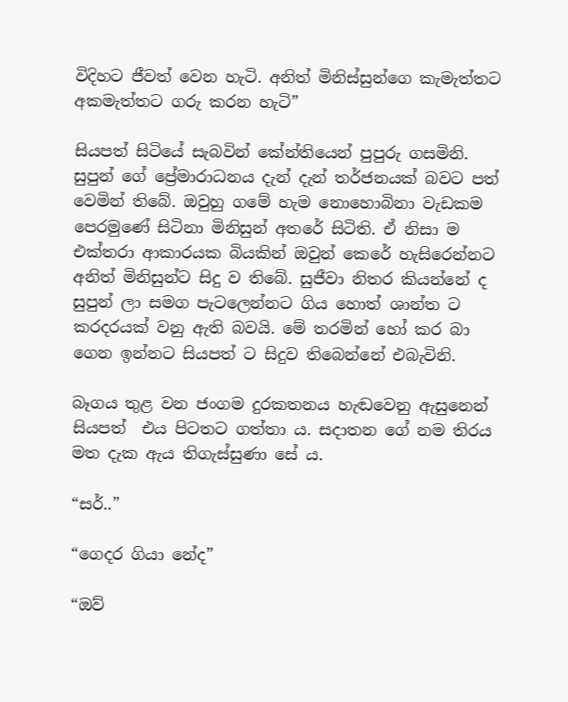විදිහට ජීවත් වෙන හැටි. අනිත් මිනිස්සුන්ගෙ කැමැත්තට අකමැත්තට ගරු කරන හැටි”

සියපත් සිටියේ සැබවින් කේන්තියෙන් පුපුරු ගසමිනි. සුපුන් ගේ ප්‍රේමාරාධනය දැන් දැන් තර්ජනයක් බවට පත් වෙමින් තිබේ. ඔවුහු ගමේ හැම නොහොබිනා වැඩකම පෙරමුණේ සිටිනා මිනිසුන් අතරේ සිටිති. ඒ නිසා ම එක්තරා ආකාරයක බියකින් ඔවුන් කෙරේ හැසිරෙන්නට අනිත් මිනිසුන්ට සිදු ව තිබේ. සුජීවා නිතර කියන්නේ ද සුපුන් ලා සමග පැටලෙන්නට ගිය හොත් ශාන්ත ට කරදරයක් වනු ඇති බවයි. මේ තරමින් හෝ කර බා ගෙන ඉන්නට සියපත් ට සිදුව තිබෙන්නේ එබැවිනි.

බෑගය තුළ වන ජංගම දුරකතනය හැඬවෙනු ඇසුනෙන් සියපත්  එය පිටතට ගත්තා ය. සදාතන ගේ නම තිරය මත දැක ඇය තිගැස්සුණා සේ ය.

“සර්..”

“ගෙදර ගියා නේද”

“ඔව්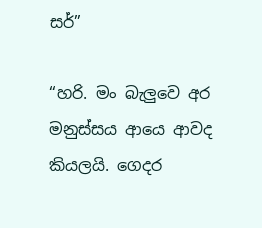සර්”

“හරි. මං බැලුවෙ අර මනුස්සය ආයෙ ආවද කියලයි. ගෙදර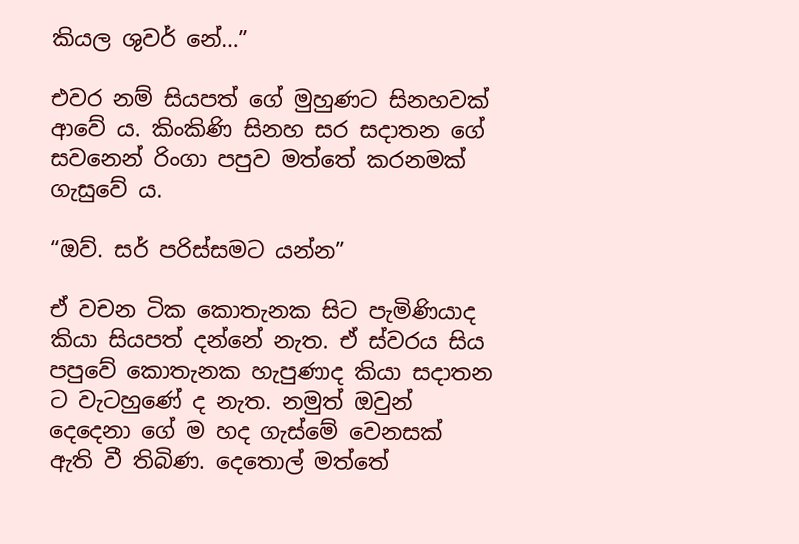කියල ශුවර් නේ…”

එවර නම් සියපත් ගේ මුහුණට සිනහවක් ආවේ ය. කිංකිණි සිනහ සර සදාතන ගේ සවනෙන් රිංගා පපුව මත්තේ කරනමක් ගැසුවේ ය.

“ඔව්. සර් පරිස්සමට යන්න”

ඒ වචන ටික කොතැනක සිට පැමිණියාද කියා සියපත් දන්නේ නැත. ඒ ස්වරය සිය පපුවේ කොතැනක හැපුණාද කියා සදාතන ට වැටහුණේ ද නැත. නමුත් ඔවුන් දෙදෙනා ගේ ම හද ගැස්මේ වෙනසක් ඇති වී තිබිණ. දෙතොල් මත්තේ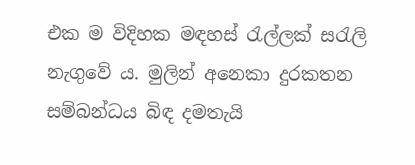එක ම විදිහක මඳහස් රැල්ලක් සරැලි නැගුවේ ය. මුලින් අනෙකා දුරකතන සම්බන්ධය බිඳ දමතැයි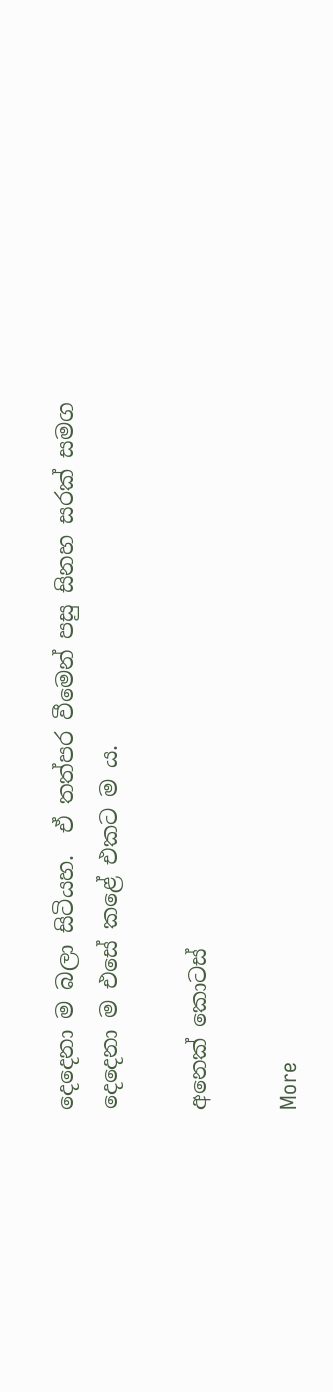දෙදෙනා ම බලා සිටියහ.  ඒ තත්පර වීමෙන් පසු සිනහ සරක් සමග දෙදෙනා ම එසේ කළේ එකට ම ය.

අනෙක් කොටස්

More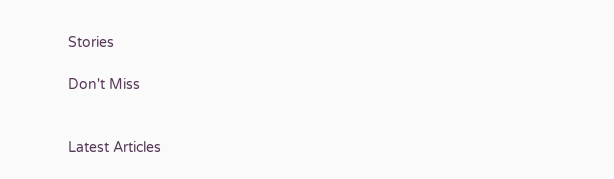Stories

Don't Miss


Latest Articles